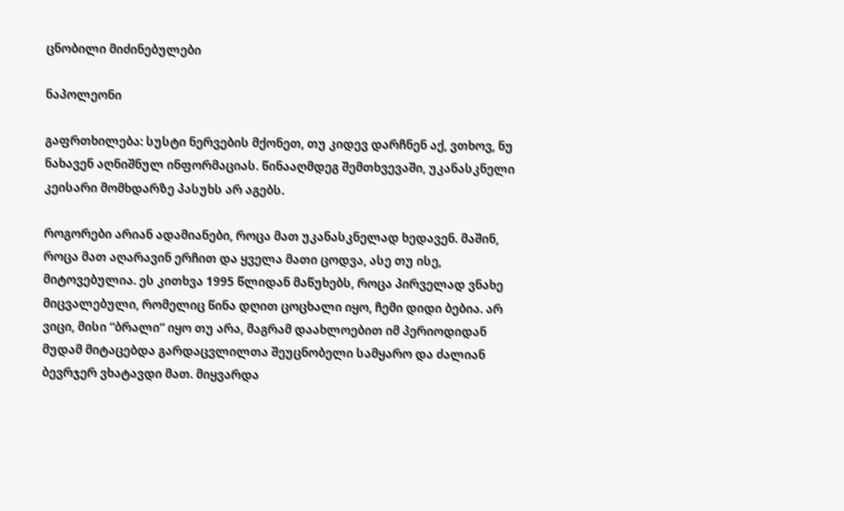ცნობილი მიძინებულები

ნაპოლეონი

გაფრთხილება: სუსტი ნერვების მქონეთ, თუ კიდევ დარჩნენ აქ, ვთხოვ, ნუ ნახავენ აღნიშნულ ინფორმაციას. წინააღმდეგ შემთხვევაში, უკანასკნელი კეისარი მომხდარზე პასუხს არ აგებს.

როგორები არიან ადამიანები, როცა მათ უკანასკნელად ხედავენ. მაშინ, როცა მათ აღარავინ ერჩით და ყველა მათი ცოდვა, ასე თუ ისე, მიტოვებულია. ეს კითხვა 1995 წლიდან მაწუხებს, როცა პირველად ვნახე მიცვალებული, რომელიც წინა დღით ცოცხალი იყო, ჩემი დიდი ბებია. არ ვიცი, მისი “ბრალი” იყო თუ არა, მაგრამ დაახლოებით იმ პერიოდიდან მუდამ მიტაცებდა გარდაცვლილთა შეუცნობელი სამყარო და ძალიან ბევრჯერ ვხატავდი მათ. მიყვარდა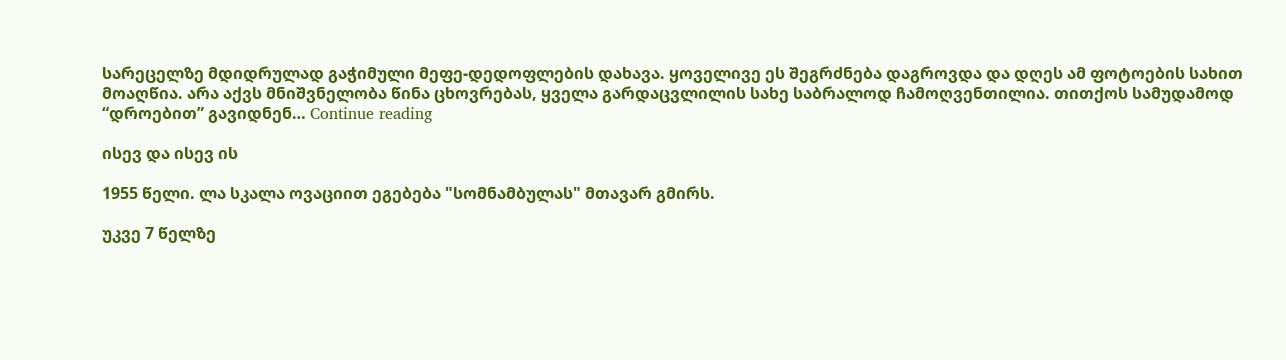სარეცელზე მდიდრულად გაჭიმული მეფე-დედოფლების დახავა. ყოველივე ეს შეგრძნება დაგროვდა და დღეს ამ ფოტოების სახით მოაღწია. არა აქვს მნიშვნელობა წინა ცხოვრებას, ყველა გარდაცვლილის სახე საბრალოდ ჩამოღვენთილია. თითქოს სამუდამოდ “დროებით” გავიდნენ… Continue reading

ისევ და ისევ ის

1955 წელი. ლა სკალა ოვაციით ეგებება "სომნამბულას" მთავარ გმირს.

უკვე 7 წელზე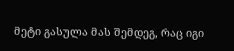მეტი გასულა მას შემდეგ, რაც იგი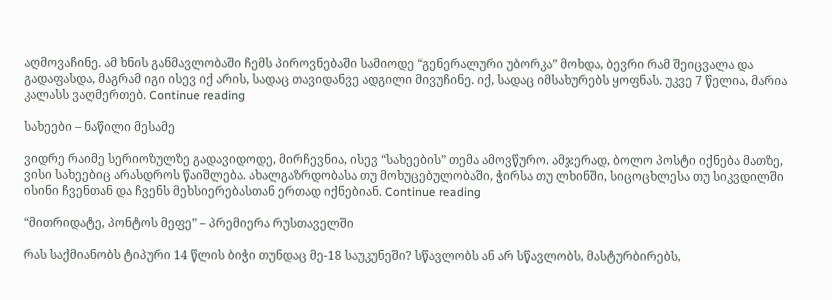აღმოვაჩინე. ამ ხნის განმავლობაში ჩემს პიროვნებაში სამიოდე “გენერალური უბორკა” მოხდა, ბევრი რამ შეიცვალა და გადაფასდა, მაგრამ იგი ისევ იქ არის, სადაც თავიდანვე ადგილი მივუჩინე. იქ, სადაც იმსახურებს ყოფნას. უკვე 7 წელია, მარია კალასს ვაღმერთებ. Continue reading

სახეები – ნაწილი მესამე

ვიდრე რაიმე სერიოზულზე გადავიდოდე, მირჩევნია, ისევ “სახეების” თემა ამოვწურო. ამჯერად, ბოლო პოსტი იქნება მათზე, ვისი სახეებიც არასდროს წაიშლება. ახალგაზრდობასა თუ მოხუცებულობაში, ჭირსა თუ ლხინში, სიცოცხლესა თუ სიკვდილში ისინი ჩვენთან და ჩვენს მეხსიერებასთან ერთად იქნებიან. Continue reading

“მითრიდატე, პონტოს მეფე” – პრემიერა რუსთაველში

რას საქმიანობს ტიპური 14 წლის ბიჭი თუნდაც მე-18 საუკუნეში? სწავლობს ან არ სწავლობს, მასტურბირებს,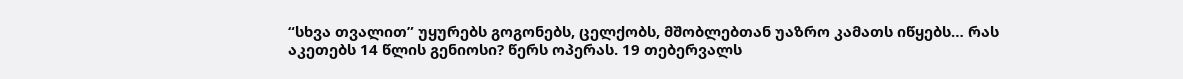“სხვა თვალით” უყურებს გოგონებს, ცელქობს, მშობლებთან უაზრო კამათს იწყებს… რას აკეთებს 14 წლის გენიოსი? წერს ოპერას. 19 თებერვალს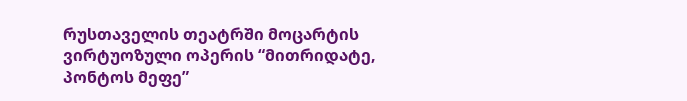რუსთაველის თეატრში მოცარტის ვირტუოზული ოპერის “მითრიდატე, პონტოს მეფე”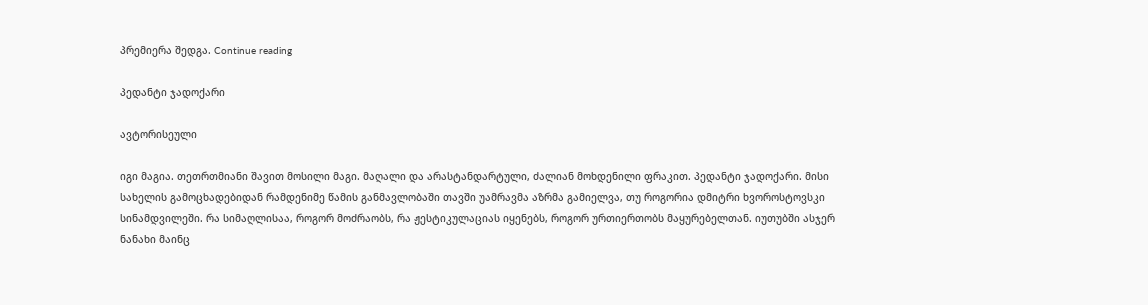პრემიერა შედგა. Continue reading

პედანტი ჯადოქარი

ავტორისეული

იგი მაგია. თეთრთმიანი შავით მოსილი მაგი. მაღალი და არასტანდარტული, ძალიან მოხდენილი ფრაკით. პედანტი ჯადოქარი. მისი სახელის გამოცხადებიდან რამდენიმე წამის განმავლობაში თავში უამრავმა აზრმა გამიელვა, თუ როგორია დმიტრი ხვოროსტოვსკი სინამდვილეში. რა სიმაღლისაა, როგორ მოძრაობს, რა ჟესტიკულაციას იყენებს, როგორ ურთიერთობს მაყურებელთან. იუთუბში ასჯერ ნანახი მაინც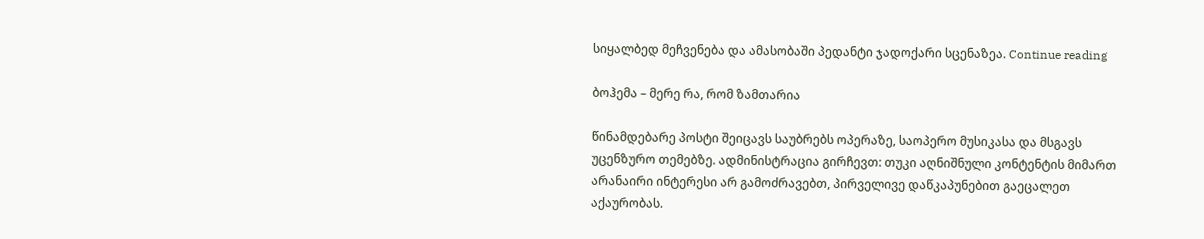სიყალბედ მეჩვენება და ამასობაში პედანტი ჯადოქარი სცენაზეა. Continue reading

ბოჰემა – მერე რა, რომ ზამთარია

წინამდებარე პოსტი შეიცავს საუბრებს ოპერაზე, საოპერო მუსიკასა და მსგავს უცენზურო თემებზე. ადმინისტრაცია გირჩევთ: თუკი აღნიშნული კონტენტის მიმართ არანაირი ინტერესი არ გამოძრავებთ, პირველივე დაწკაპუნებით გაეცალეთ აქაურობას.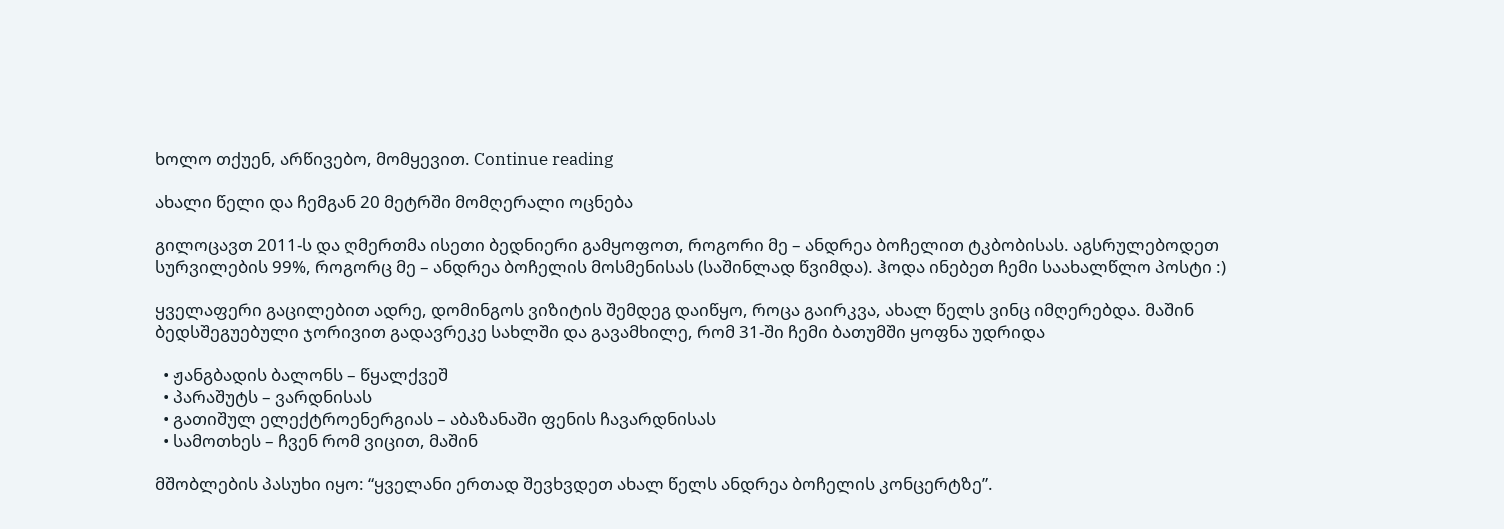ხოლო თქუენ, არწივებო, მომყევით. Continue reading

ახალი წელი და ჩემგან 20 მეტრში მომღერალი ოცნება

გილოცავთ 2011-ს და ღმერთმა ისეთი ბედნიერი გამყოფოთ, როგორი მე – ანდრეა ბოჩელით ტკბობისას. აგსრულებოდეთ სურვილების 99%, როგორც მე – ანდრეა ბოჩელის მოსმენისას (საშინლად წვიმდა). ჰოდა ინებეთ ჩემი საახალწლო პოსტი :)

ყველაფერი გაცილებით ადრე, დომინგოს ვიზიტის შემდეგ დაიწყო, როცა გაირკვა, ახალ წელს ვინც იმღერებდა. მაშინ ბედსშეგუებული ჯორივით გადავრეკე სახლში და გავამხილე, რომ 31-ში ჩემი ბათუმში ყოფნა უდრიდა

  • ჟანგბადის ბალონს – წყალქვეშ
  • პარაშუტს – ვარდნისას
  • გათიშულ ელექტროენერგიას – აბაზანაში ფენის ჩავარდნისას
  • სამოთხეს – ჩვენ რომ ვიცით, მაშინ

მშობლების პასუხი იყო: “ყველანი ერთად შევხვდეთ ახალ წელს ანდრეა ბოჩელის კონცერტზე”.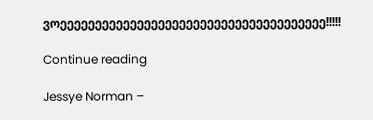ვოეეეეეეეეეეეეეეეეეეეეეეეეეეეეეეეეეეეეეე!!!!!

Continue reading

Jessye Norman –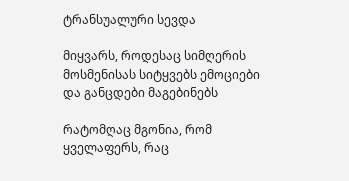ტრანსუალური სევდა

მიყვარს, როდესაც სიმღერის მოსმენისას სიტყვებს ემოციები და განცდები მაგებინებს

რატომღაც მგონია, რომ ყველაფერს, რაც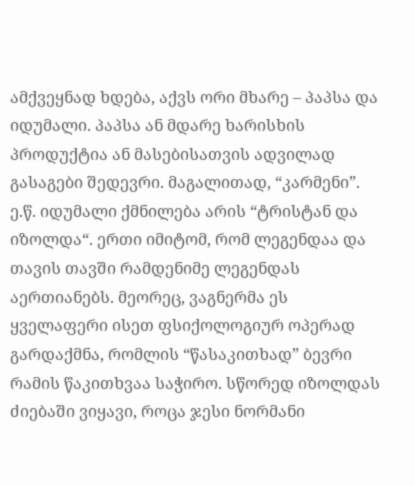ამქვეყნად ხდება, აქვს ორი მხარე – პაპსა და იდუმალი. პაპსა ან მდარე ხარისხის პროდუქტია ან მასებისათვის ადვილად გასაგები შედევრი. მაგალითად, “კარმენი”. ე.წ. იდუმალი ქმნილება არის “ტრისტან და იზოლდა“. ერთი იმიტომ, რომ ლეგენდაა და თავის თავში რამდენიმე ლეგენდას აერთიანებს. მეორეც, ვაგნერმა ეს ყველაფერი ისეთ ფსიქოლოგიურ ოპერად გარდაქმნა, რომლის “წასაკითხად” ბევრი რამის წაკითხვაა საჭირო. სწორედ იზოლდას ძიებაში ვიყავი, როცა ჯესი ნორმანი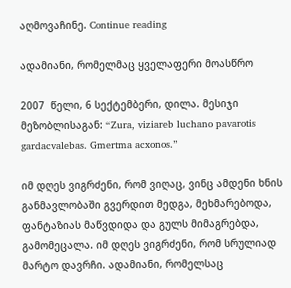აღმოვაჩინე. Continue reading

ადამიანი, რომელმაც ყველაფერი მოასწრო

2007  წელი, 6 სექტემბერი, დილა. მესიჯი მეზობლისაგან: “Zura, viziareb luchano pavarotis gardacvalebas. Gmertma acxonos.”

იმ დღეს ვიგრძენი, რომ ვიღაც, ვინც ამდენი ხნის განმავლობაში გვერდით მედგა, მეხმარებოდა, ფანტაზიას მაწვდიდა და გულს მიმაგრებდა, გამომეცალა. იმ დღეს ვიგრძენი, რომ სრულიად მარტო დავრჩი. ადამიანი, რომელსაც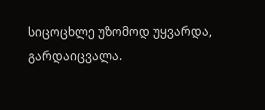სიცოცხლე უზომოდ უყვარდა, გარდაიცვალა.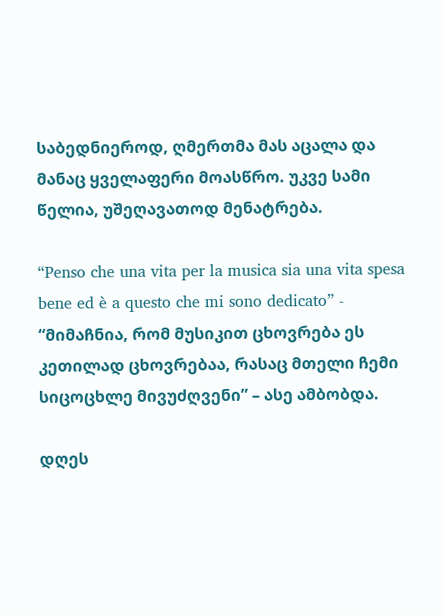საბედნიეროდ, ღმერთმა მას აცალა და მანაც ყველაფერი მოასწრო. უკვე სამი წელია, უშეღავათოდ მენატრება.

“Penso che una vita per la musica sia una vita spesa bene ed è a questo che mi sono dedicato” -  “მიმაჩნია, რომ მუსიკით ცხოვრება ეს კეთილად ცხოვრებაა, რასაც მთელი ჩემი სიცოცხლე მივუძღვენი” – ასე ამბობდა.

დღეს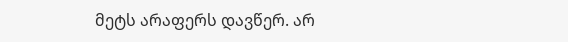მეტს არაფერს დავწერ. არ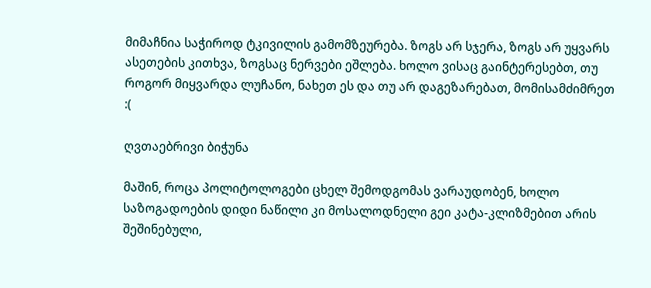მიმაჩნია საჭიროდ ტკივილის გამომზეურება. ზოგს არ სჯერა, ზოგს არ უყვარს ასეთების კითხვა, ზოგსაც ნერვები ეშლება. ხოლო ვისაც გაინტერესებთ, თუ როგორ მიყვარდა ლუჩანო, ნახეთ ეს და თუ არ დაგეზარებათ, მომისამძიმრეთ :(

ღვთაებრივი ბიჭუნა

მაშინ, როცა პოლიტოლოგები ცხელ შემოდგომას ვარაუდობენ, ხოლო საზოგადოების დიდი ნაწილი კი მოსალოდნელი გეი კატა-კლიზმებით არის შეშინებული,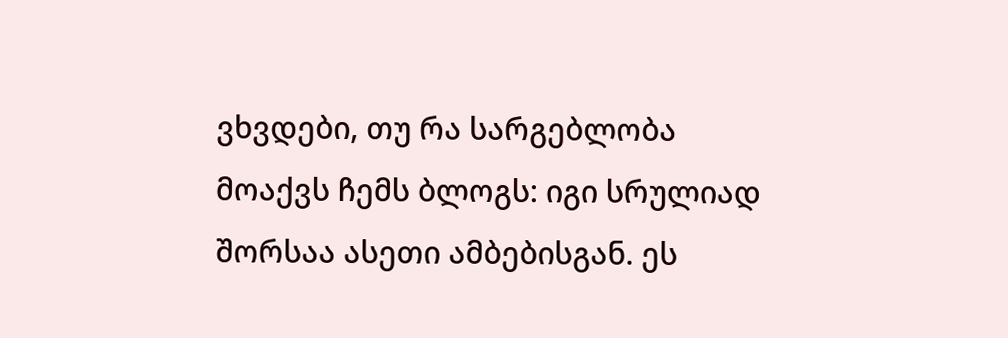ვხვდები, თუ რა სარგებლობა მოაქვს ჩემს ბლოგს: იგი სრულიად შორსაა ასეთი ამბებისგან. ეს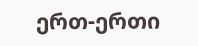ერთ-ერთი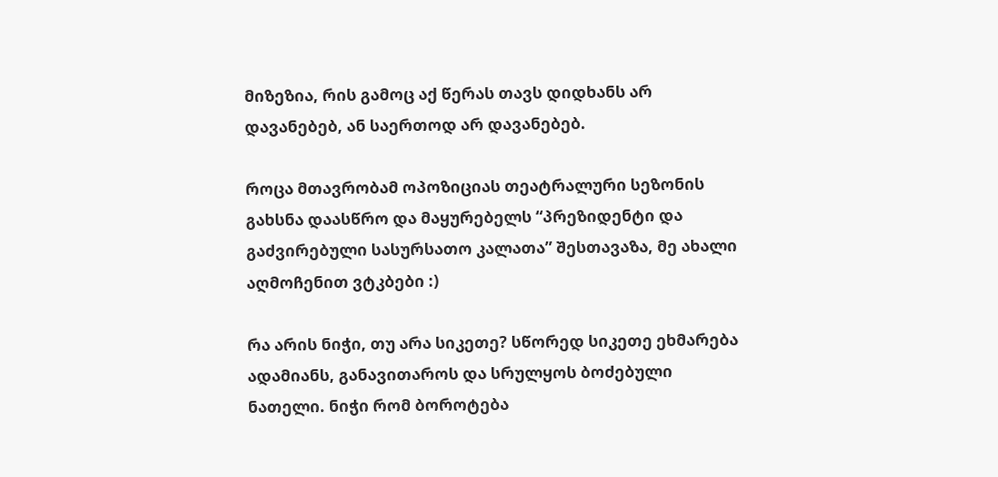მიზეზია, რის გამოც აქ წერას თავს დიდხანს არ დავანებებ, ან საერთოდ არ დავანებებ.

როცა მთავრობამ ოპოზიციას თეატრალური სეზონის გახსნა დაასწრო და მაყურებელს “პრეზიდენტი და გაძვირებული სასურსათო კალათა” შესთავაზა, მე ახალი აღმოჩენით ვტკბები :)

რა არის ნიჭი, თუ არა სიკეთე? სწორედ სიკეთე ეხმარება ადამიანს, განავითაროს და სრულყოს ბოძებული ნათელი. ნიჭი რომ ბოროტება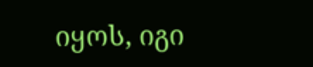იყოს, იგი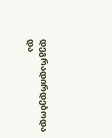დეგრადირდებოდა და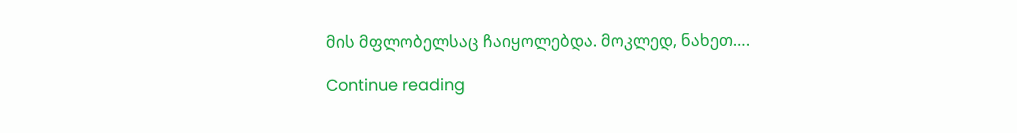მის მფლობელსაც ჩაიყოლებდა. მოკლედ, ნახეთ….

Continue reading